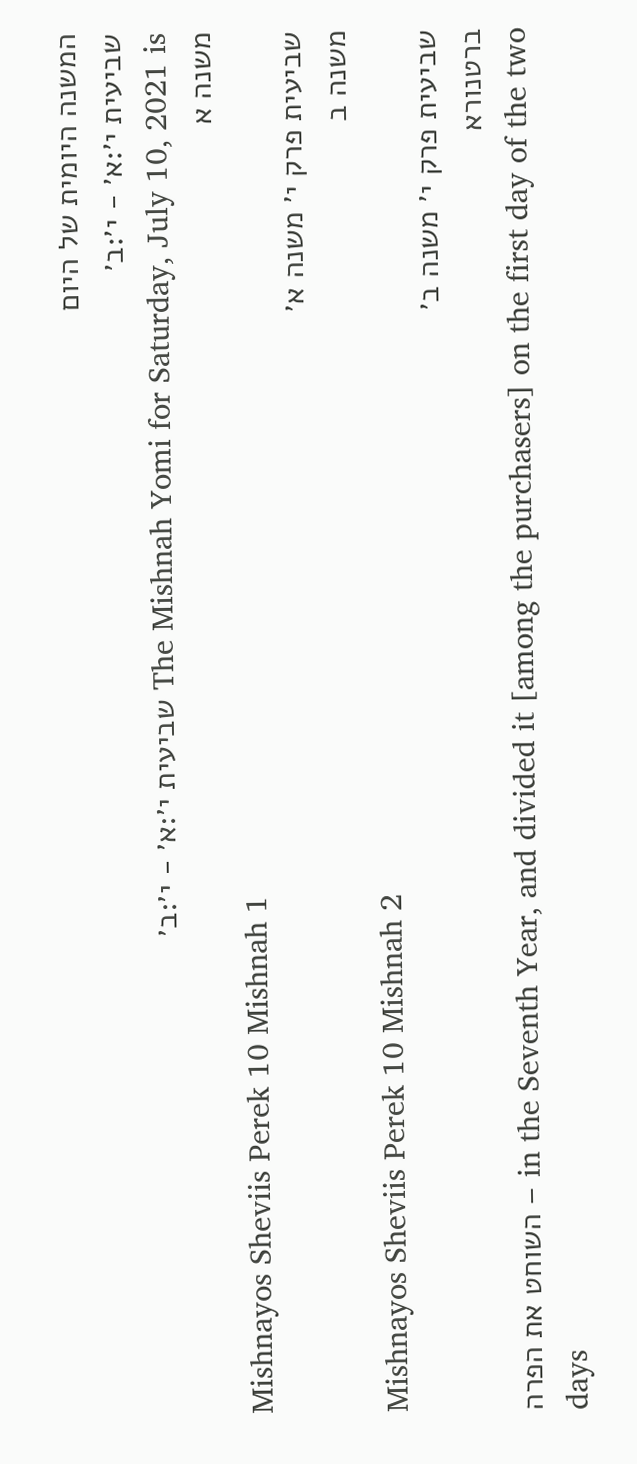המשנה היומית של היום
שביעית י׳:א׳ - י׳:ב׳
The Mishnah Yomi for Saturday, July 10, 2021 is שביעית י׳:א׳ - י׳:ב׳
משנה א
Mishnayos Sheviis Perek 10 Mishnah 1
שביעית פרק י׳ משנה א׳
משנה ב
Mishnayos Sheviis Perek 10 Mishnah 2
שביעית פרק י׳ משנה ב׳
ברטנורא
השוחט את הפרה – in the Seventh Year, and divided it [among the purchasers] on the first day of the two days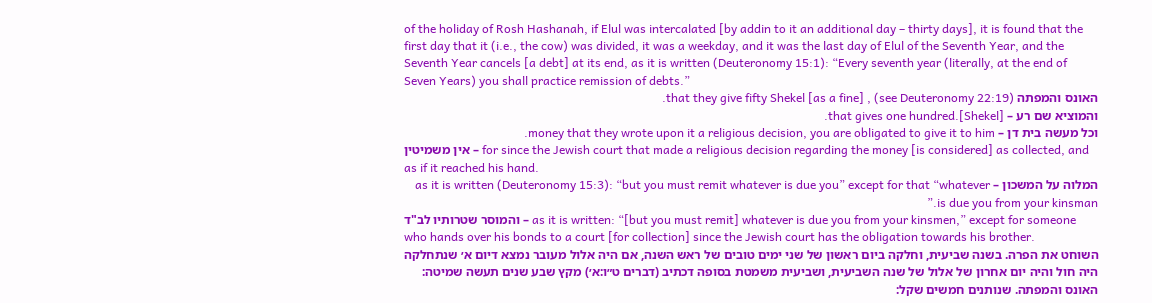of the holiday of Rosh Hashanah, if Elul was intercalated [by addin to it an additional day – thirty days], it is found that the first day that it (i.e., the cow) was divided, it was a weekday, and it was the last day of Elul of the Seventh Year, and the Seventh Year cancels [a debt] at its end, as it is written (Deuteronomy 15:1): “Every seventh year (literally, at the end of Seven Years) you shall practice remission of debts.”
האונס והמפתה (see Deuteronomy 22:19) , that they give fifty Shekel [as a fine].
והמוציא שם רע – that gives one hundred.[Shekel].
וכל מעשה בית דן – money that they wrote upon it a religious decision, you are obligated to give it to him.
אין משמיטין – for since the Jewish court that made a religious decision regarding the money [is considered] as collected, and as if it reached his hand.
המלוה על המשכון – as it is written (Deuteronomy 15:3): “but you must remit whatever is due you” except for that “whatever is due you from your kinsman.”
והמוסר שטרותיו לב"ד – as it is written: “[but you must remit] whatever is due you from your kinsmen,” except for someone who hands over his bonds to a court [for collection] since the Jewish court has the obligation towards his brother.
השוחט את הפרה. בשנה שביעית, וחלקה ביום ראשון של שני ימים טובים של ראש השנה, אם היה אלול מעובר נמצא דיום א׳ שנתחלקה היה חול והיה יום אחרון של אלול של שנה השביעית, ושביעית משמטת בסופה דכתיב (דברים ט״ו:א׳) מקץ שבע שנים תעשה שמיטה:
האונס והמפתה. שנותנים חמשים שקל: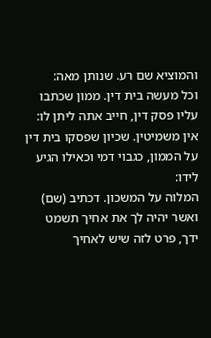והמוציא שם רע. שנותן מאה:
וכל מעשה בית דין. ממון שכתבו עליו פסק דין, חייב אתה ליתן לו:
אין משמיטין. שכיון שפסקו בית דין על הממון, כגבוי דמי וכאילו הגיע לידו:
המלוה על המשכון. דכתיב (שם) ואשר יהיה לך את אחיך תשמט ידך, פרט לזה שיש לאחיך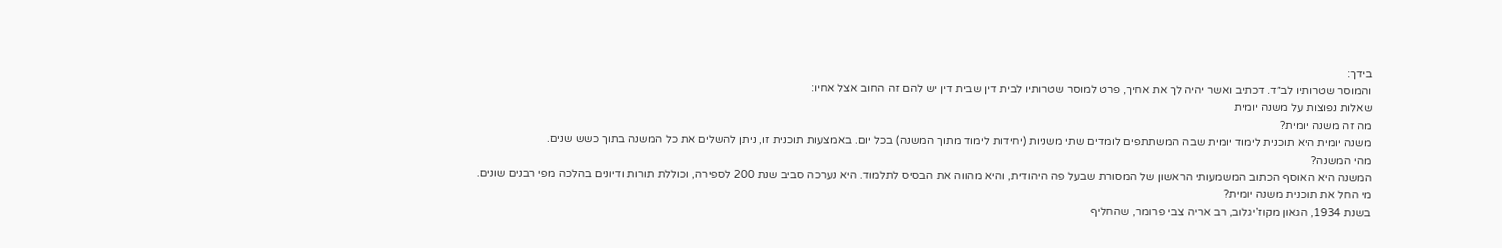בידך:
והמוסר שטרותיו לב״ד. דכתיב ואשר יהיה לך את אחיך, פרט למוסר שטרותיו לבית דין שבית דין יש להם זה החוב אצל אחיו:
שאלות נפוצות על משנה יומית
מה זה משנה יומית?
משנה יומית היא תוכנית לימוד יומית שבה המשתתפים לומדים שתי משניות (יחידות לימוד מתוך המשנה) בכל יום. באמצעות תוכנית זו, ניתן להשלים את כל המשנה בתוך כשש שנים.
מהי המשנה?
המשנה היא האוסף הכתוב המשמעותי הראשון של המסורת שבעל פה היהודית, והיא מהווה את הבסיס לתלמוד. היא נערכה סביב שנת 200 לספירה, וכוללת תורות ודיונים בהלכה מפי רבנים שונים.
מי החל את תוכנית משנה יומית?
בשנת 1934, הגאון מקוז’יגלוב, רב אריה צבי פרומר, שהחליף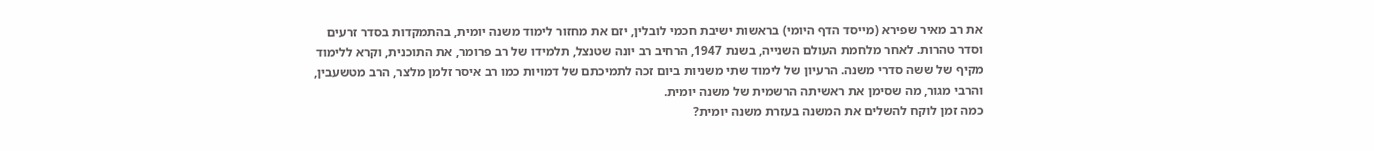את רב מאיר שפירא (מייסד הדף היומי) בראשות ישיבת חכמי לובלין, יזם את מחזור לימוד משנה יומית, בהתמקדות בסדר זרעים וסדר טהרות. לאחר מלחמת העולם השנייה, בשנת 1947, הרחיב רב יונה שטנצל, תלמידו של רב פרומר, את התוכנית, וקרא ללימוד מקיף של ששה סדרי משנה. הרעיון של לימוד שתי משניות ביום זכה לתמיכתם של דמויות כמו רב איסר זלמן מלצר, הרב מטשעבין, והרבי מגור, מה שסימן את ראשיתה הרשמית של משנה יומית.
כמה זמן לוקח להשלים את המשנה בעזרת משנה יומית?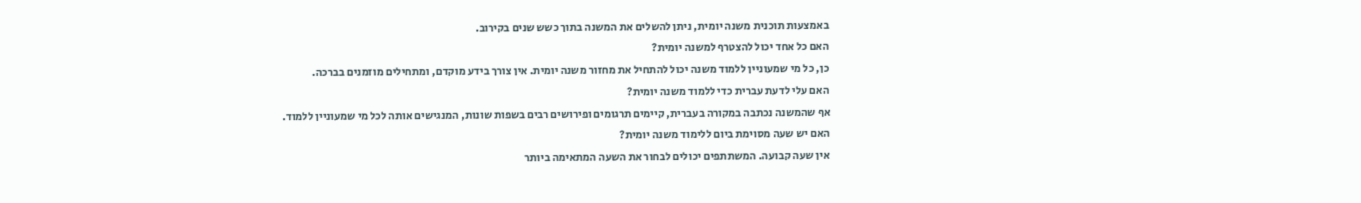באמצעות תוכנית משנה יומית, ניתן להשלים את המשנה בתוך כשש שנים בקירוב.
האם כל אחד יכול להצטרף למשנה יומית?
כן, כל מי שמעוניין ללמוד משנה יכול להתחיל את מחזור משנה יומית. אין צורך בידע מוקדם, ומתחילים מוזמנים בברכה.
האם עלי לדעת עברית כדי ללמוד משנה יומית?
אף שהמשנה נכתבה במקורה בעברית, קיימים תרגומים ופירושים רבים בשפות שונות, המנגישים אותה לכל מי שמעוניין ללמוד.
האם יש שעה מסוימת ביום ללימוד משנה יומית?
אין שעה קבועה. המשתתפים יכולים לבחור את השעה המתאימה ביותר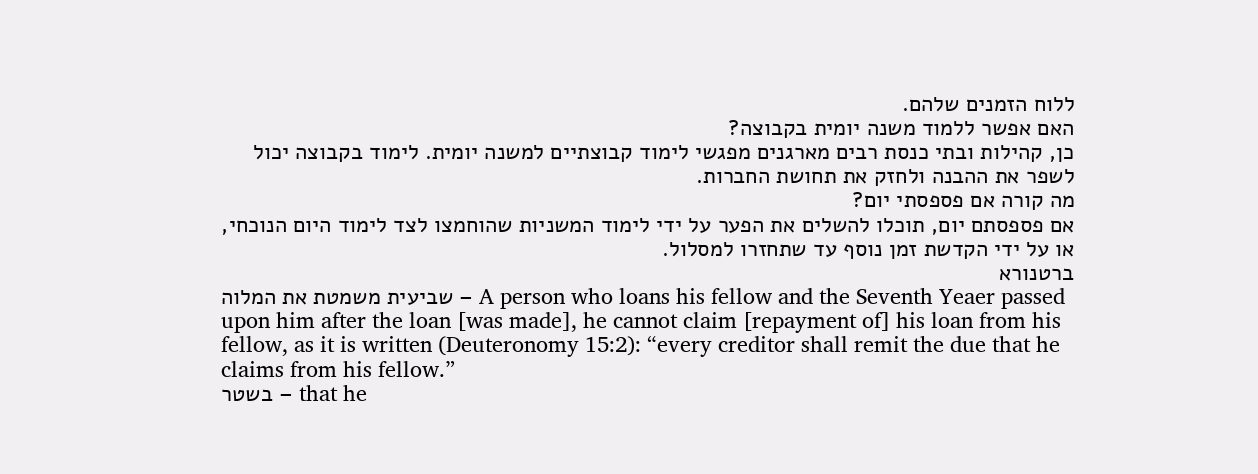ללוח הזמנים שלהם.
האם אפשר ללמוד משנה יומית בקבוצה?
כן, קהילות ובתי כנסת רבים מארגנים מפגשי לימוד קבוצתיים למשנה יומית. לימוד בקבוצה יכול לשפר את ההבנה ולחזק את תחושת החברות.
מה קורה אם פספסתי יום?
אם פספסתם יום, תוכלו להשלים את הפער על ידי לימוד המשניות שהוחמצו לצד לימוד היום הנוכחי, או על ידי הקדשת זמן נוסף עד שתחזרו למסלול.
ברטנורא
שביעית משמטת את המלוה – A person who loans his fellow and the Seventh Yeaer passed upon him after the loan [was made], he cannot claim [repayment of] his loan from his fellow, as it is written (Deuteronomy 15:2): “every creditor shall remit the due that he claims from his fellow.”
בשטר – that he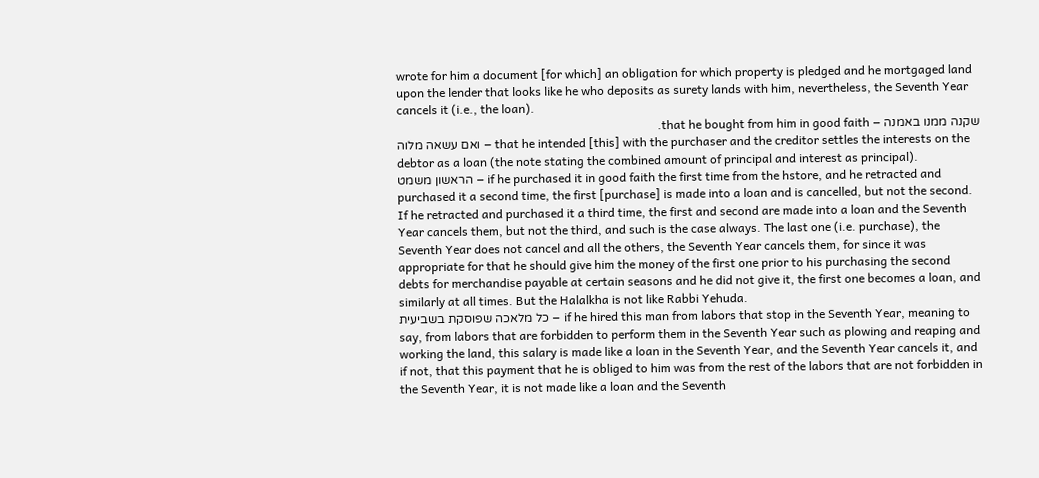wrote for him a document [for which] an obligation for which property is pledged and he mortgaged land upon the lender that looks like he who deposits as surety lands with him, nevertheless, the Seventh Year cancels it (i.e., the loan).
שקנה ממנו באמנה – that he bought from him in good faith.
ואם עשאה מלוה – that he intended [this] with the purchaser and the creditor settles the interests on the debtor as a loan (the note stating the combined amount of principal and interest as principal).
הראשון משמט – if he purchased it in good faith the first time from the hstore, and he retracted and purchased it a second time, the first [purchase] is made into a loan and is cancelled, but not the second. If he retracted and purchased it a third time, the first and second are made into a loan and the Seventh Year cancels them, but not the third, and such is the case always. The last one (i.e. purchase), the Seventh Year does not cancel and all the others, the Seventh Year cancels them, for since it was appropriate for that he should give him the money of the first one prior to his purchasing the second debts for merchandise payable at certain seasons and he did not give it, the first one becomes a loan, and similarly at all times. But the Halalkha is not like Rabbi Yehuda.
כל מלאכה שפוסקת בשביעית – if he hired this man from labors that stop in the Seventh Year, meaning to say, from labors that are forbidden to perform them in the Seventh Year such as plowing and reaping and working the land, this salary is made like a loan in the Seventh Year, and the Seventh Year cancels it, and if not, that this payment that he is obliged to him was from the rest of the labors that are not forbidden in the Seventh Year, it is not made like a loan and the Seventh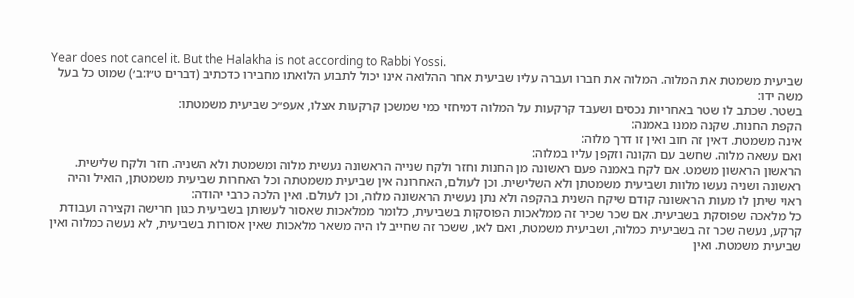Year does not cancel it. But the Halakha is not according to Rabbi Yossi.
שביעית משמטת את המלוה. המלוה את חברו ועברה עליו שביעית אחר ההלואה אינו יכול לתבוע הלואתו מחבירו כדכתיב (דברים ט״ו:ב׳) שמוט כל בעל משה ידו:
בשטר. שכתב לו שטר באחריות נכסים ושעבד קרקעות על המלוה דמיחזי כמי שמשכן קרקעות אצלו, אעפ״כ שביעית משמטתו:
הקפת החנות. שקנה ממנו באמנה:
אינה משמטת. דאין זה חוב ואין זו דרך מלוה:
ואם עשאה מלוה. שחשב עם הקונה וזקפן עליו במלוה:
הראשון הראשון משמט. אם לקח באמנה פעם ראשונה מן החנות וחזר ולקח שנייה הראשונה נעשית מלוה ומשמטת ולא השניה. חזר ולקח שלישית. ראשונה ושניה נעשו מלוות ושביעית משמטתן ולא השלישית. וכן לעולם, האחרונה אין שביעית משמטתה וכל האחרות שביעית משמטתן, הואיל והיה ראוי שיתן לו מעות הראשונה קודם שיקח השנית בהקפה ולא נתן נעשית הראשונה מלוה, וכן לעולם. ואין הלכה כרבי יהודה:
כל מלאכה שפוסקת בשביעית. אם שכר שכיר זה ממלאכות הפוסקות בשביעית, כלומר ממלאכות שאסור לעשותן בשביעית כגון חרישה וקצירה ועבודת קרקע, נעשה שכר זה בשביעית כמלוה, ושביעית משמטת, ואם לאו, ששכר זה שחייב לו היה משאר מלאכות שאין אסורות בשביעית, לא נעשה כמלוה ואין שביעית משמטת. ואין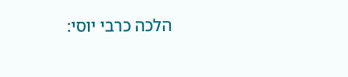הלכה כרבי יוסי: